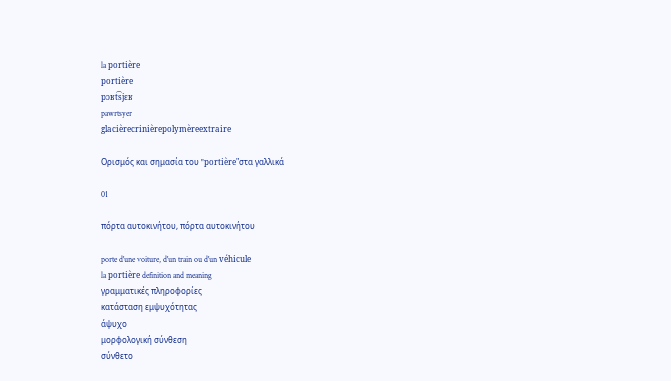la portière
portière
pɔʁt͡sjɛʁ
pawrtsyer
glacièrecrinièrepolymèreextraire

Ορισμός και σημασία του "portière"στα γαλλικά

01

πόρτα αυτοκινήτου, πόρτα αυτοκινήτου

porte d'une voiture, d'un train ou d'un véhicule
la portière definition and meaning
γραμματικές πληροφορίες
κατάσταση εμψυχότητας
άψυχο
μορφολογική σύνθεση
σύνθετο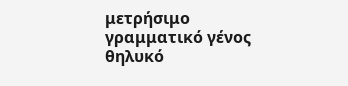μετρήσιμο
γραμματικό γένος
θηλυκό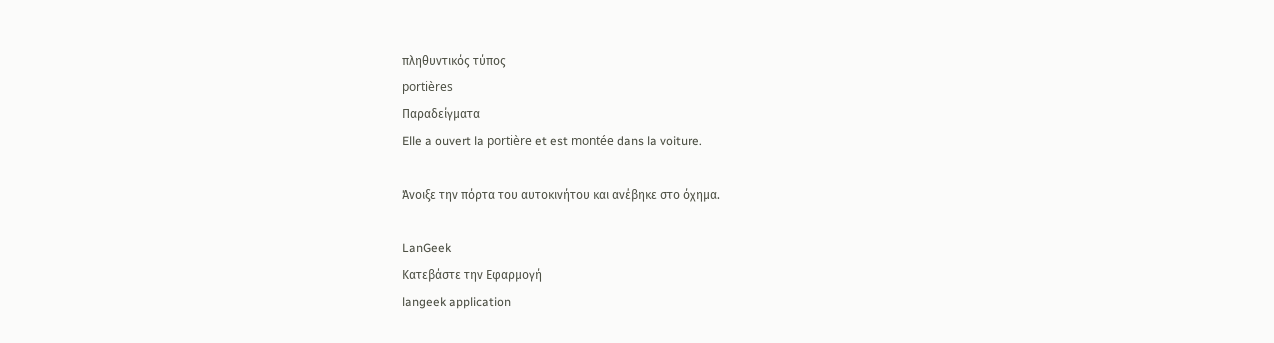πληθυντικός τύπος
portières
Παραδείγματα
Elle a ouvert la portière et est montée dans la voiture.

Άνοιξε την πόρτα του αυτοκινήτου και ανέβηκε στο όχημα.

LanGeek
Κατεβάστε την Εφαρμογή
langeek application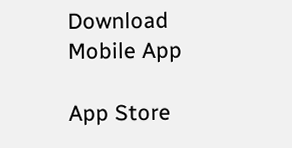Download Mobile App

App Store